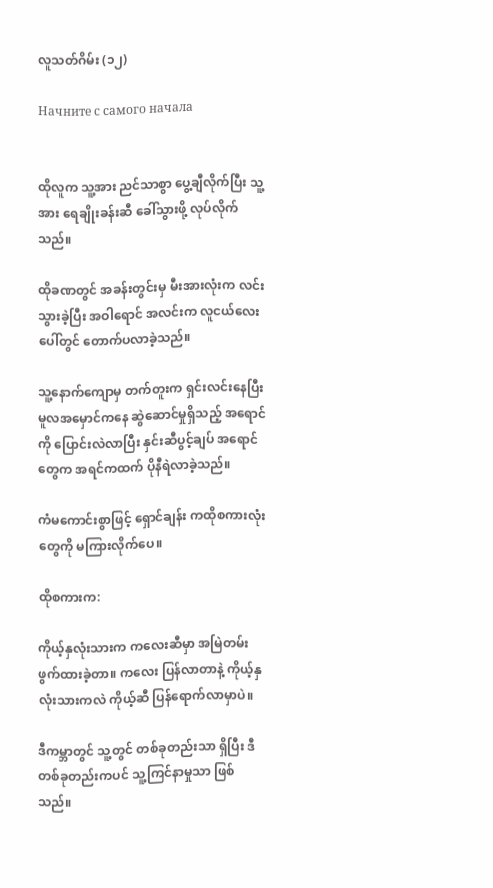လူသတ်ဂိမ်း (၁၂)

Начните с самого начала


ထိုလူက သူ့အား ညင်သာစွာ ပွေ့ချီလိုက်ပြီး သူ့အား ရေချိုးခန်းဆီ ခေါ်သွားဖို့ လုပ်လိုက်သည်။

ထိုခဏတွင် အခန်းတွင်းမှ မီးအားလုံးက လင်းသွားခဲ့ပြီး အဝါရောင် အလင်းက လူငယ်လေးပေါ်တွင် တောက်ပလာခဲ့သည်။

သူ့နောက်ကျောမှ တက်တူးက ရှင်းလင်းနေပြီး မူလအမှောင်ကနေ ဆွဲဆောင်မှုရှိသည့် အရောင်ကို ပြောင်းလဲလာပြီး နှင်းဆီပွင့်ချပ် အရောင်တွေက အရင်ကထက် ပိုနီရဲလာခဲ့သည်။

ကံမကောင်းစွာဖြင့် ရှောင်ချန်း ကထိုစကားလုံးတွေကို မကြားလိုက်ပေ။

ထိုစကားက:

ကိုယ့်နှလုံးသားက ကလေးဆီမှာ အမြဲတမ်း ဖွက်ထားခဲ့တာ။ ကလေး ပြန်လာတာနဲ့ ကိုယ့်နှလုံးသားကလဲ ကိုယ့်ဆီ ပြန်ရောက်လာမှာပဲ။

ဒီကမ္ဘာတွင် သူ့တွင် တစ်ခုတည်းသာ ရှိပြီး ဒီတစ်ခုတည်းကပင် သူ့ကြင်နာမှုသာ ဖြစ်သည်။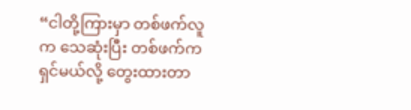“ငါတို့ကြားမှာ တစ်ဖက်လူက သေဆုံးပြီး တစ်ဖက်က ရှင်မယ်လို့ တွေးထားတာ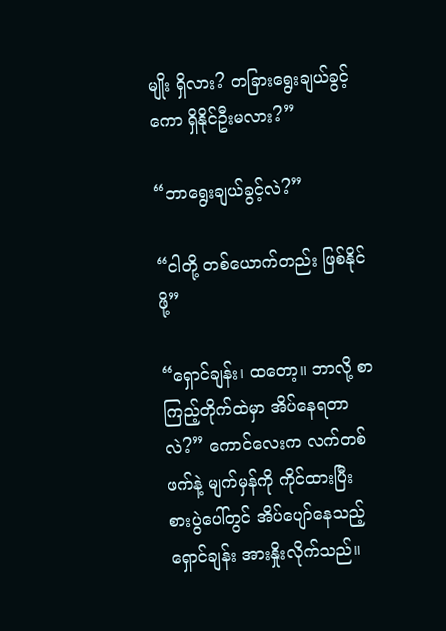မျိုး ရှိလား? တခြားရွေးချယ်ခွင့်ကော ရှိနိုင်ဦးမလား?”

“ဘာရွေးချယ်ခွင့်လဲ?”

“ငါတို့ တစ်ယောက်တည်း ဖြစ်နိုင်ဖို့”

“ရှောင်ချန်း၊ ထတော့။ ဘာလို့ စာကြည့်တိုက်ထဲမှာ အိပ်နေရတာလဲ?” ကောင်လေးက လက်တစ်ဖက်နဲ့ မျက်မှန်ကို ကိုင်ထားပြီး စားပွဲပေါ်တွင် အိပ်ပျော်နေသည့် ရှောင်ချန်း အားနှိုးလိုက်သည်။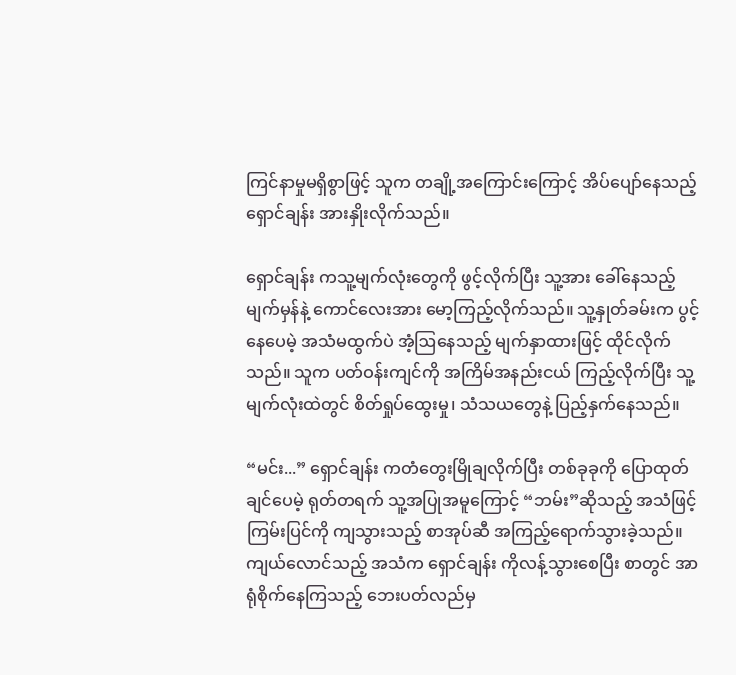ကြင်နာမှုမရှိစွာဖြင့် သူက တချို့အကြောင်းကြောင့် အိပ်ပျော်နေသည့် ရှောင်ချန်း အားနှိုးလိုက်သည်။

ရှောင်ချန်း ကသူ့မျက်လုံးတွေကို ဖွင့်လိုက်ပြီး သူ့အား ခေါ်နေသည့် မျက်မှန်နဲ့ ကောင်လေးအား မော့ကြည့်လိုက်သည်။ သူ့နှုတ်ခမ်းက ပွင့်နေပေမဲ့ အသံမထွက်ပဲ အံ့ဩနေသည့် မျက်နှာထားဖြင့် ထိုင်လိုက်သည်။ သူက ပတ်ဝန်းကျင်ကို အကြိမ်အနည်းငယ် ကြည့်လိုက်ပြီး သူ့မျက်လုံးထဲတွင် စိတ်ရှုပ်ထွေးမှု၊ သံသယတွေနဲ့ ပြည့်နှက်နေသည်။

“မင်း...” ရှောင်ချန်း ကတံတွေးမြိုချလိုက်ပြီး တစ်ခုခုကို ပြောထုတ်ချင်ပေမဲ့ ရုတ်တရက် သူ့အပြုအမူကြောင့် “ဘမ်း”ဆိုသည့် အသံဖြင့် ကြမ်းပြင်ကို ကျသွားသည့် စာအုပ်ဆီ အကြည့်ရောက်သွားခဲ့သည်။ ကျယ်လောင်သည့် အသံက ရှောင်ချန်း ကိုလန့်သွားစေပြီး စာတွင် အာရုံစိုက်နေကြသည့် ဘေးပတ်လည်မှ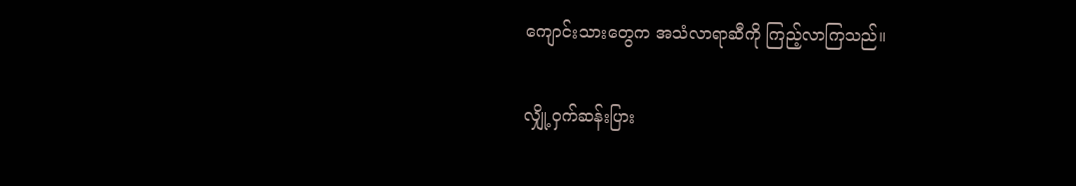ကျောင်းသားတွေက အသံလာရာဆီကို ကြည့်လာကြသည်။

လျှို့ဝှက်ဆန်းပြား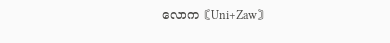လောက〘Uni+Zaw〙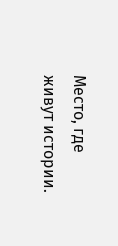Место, где живут истории.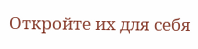Откройте их для себя